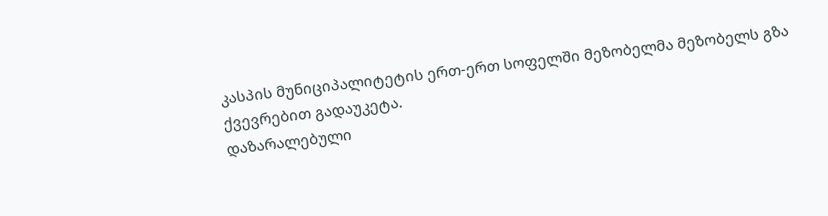კასპის მუნიციპალიტეტის ერთ-ერთ სოფელში მეზობელმა მეზობელს გზა
ქვევრებით გადაუკეტა.
დაზარალებული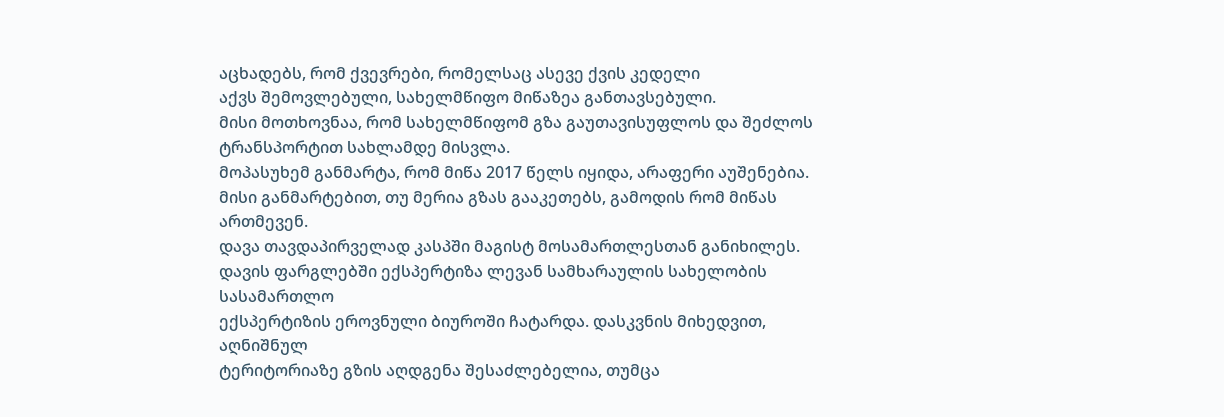აცხადებს, რომ ქვევრები, რომელსაც ასევე ქვის კედელი
აქვს შემოვლებული, სახელმწიფო მიწაზეა განთავსებული.
მისი მოთხოვნაა, რომ სახელმწიფომ გზა გაუთავისუფლოს და შეძლოს
ტრანსპორტით სახლამდე მისვლა.
მოპასუხემ განმარტა, რომ მიწა 2017 წელს იყიდა, არაფერი აუშენებია.
მისი განმარტებით, თუ მერია გზას გააკეთებს, გამოდის რომ მიწას
ართმევენ.
დავა თავდაპირველად კასპში მაგისტ მოსამართლესთან განიხილეს.
დავის ფარგლებში ექსპერტიზა ლევან სამხარაულის სახელობის სასამართლო
ექსპერტიზის ეროვნული ბიუროში ჩატარდა. დასკვნის მიხედვით, აღნიშნულ
ტერიტორიაზე გზის აღდგენა შესაძლებელია, თუმცა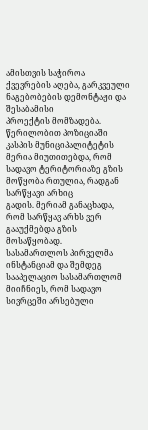ამისთვის საჭიროა
ქვევრების აღება, გარკვეული ნაგებობების დემონტაჟი და შესაბამისი
პროექტის მომზადება.
წერილობით პოზიციაში კასპის მუნიციპალიტეტის მერია მიუთითებდა, რომ
სადავო ტერიტორიაზე გზის მოწყობა რთულია, რადგან სარწყავი არხიც
გადის. მერიამ განაცხადა, რომ სარწყავ არხს ვერ გააუქმებდა გზის
მოსაწყობად.
სასამართლოს პირველმა ინსტანციამ და შემდეგ სააპელაციო სასამართლომ
მიიჩნიეს, რომ სადავო სივრცეში არსებული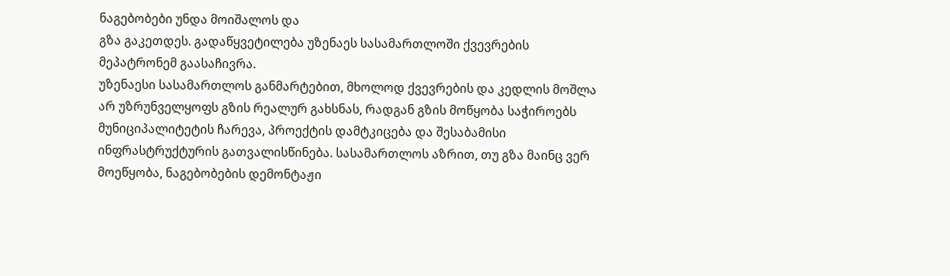ნაგებობები უნდა მოიშალოს და
გზა გაკეთდეს. გადაწყვეტილება უზენაეს სასამართლოში ქვევრების
მეპატრონემ გაასაჩივრა.
უზენაესი სასამართლოს განმარტებით, მხოლოდ ქვევრების და კედლის მოშლა
არ უზრუნველყოფს გზის რეალურ გახსნას, რადგან გზის მოწყობა საჭიროებს
მუნიციპალიტეტის ჩარევა, პროექტის დამტკიცება და შესაბამისი
ინფრასტრუქტურის გათვალისწინება. სასამართლოს აზრით, თუ გზა მაინც ვერ
მოეწყობა, ნაგებობების დემონტაჟი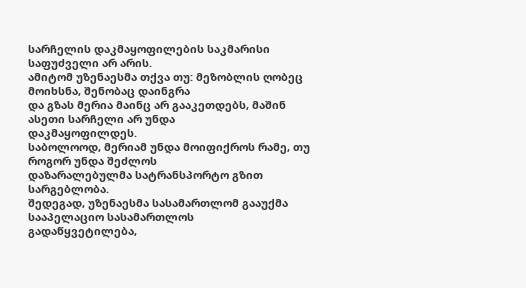სარჩელის დაკმაყოფილების საკმარისი
საფუძველი არ არის.
ამიტომ უზენაესმა თქვა თუ: მეზობლის ღობეც მოიხსნა, შენობაც დაინგრა
და გზას მერია მაინც არ გააკეთდებს, მაშინ ასეთი სარჩელი არ უნდა
დაკმაყოფილდეს.
საბოლოოდ, მერიამ უნდა მოიფიქროს რამე, თუ როგორ უნდა შეძლოს
დაზარალებულმა სატრანსპორტო გზით სარგებლობა.
შედეგად, უზენაესმა სასამართლომ გააუქმა სააპელაციო სასამართლოს
გადაწყვეტილება,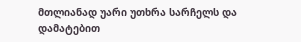მთლიანად უარი უთხრა სარჩელს და დამატებით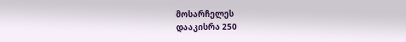მოსარჩელეს
დააკისრა 250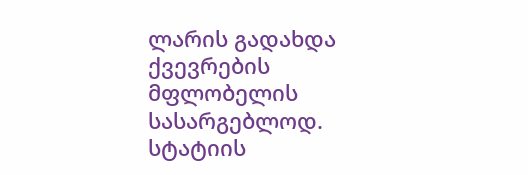ლარის გადახდა ქვევრების მფლობელის სასარგებლოდ.
სტატიის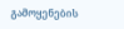გამოყენების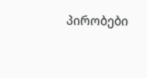პირობები